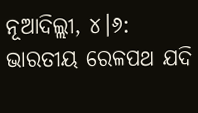ନୂଆଦିଲ୍ଲୀ, ୪।୬: ଭାରତୀୟ ରେଳପଥ ଯଦି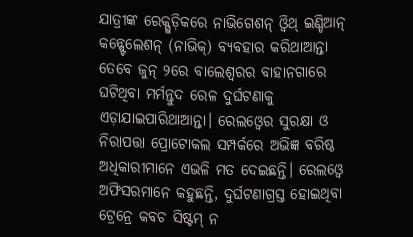ଯାତ୍ରୀଙ୍କ ରେକ୍ଗୁଡ଼ିକରେ ନାଭିଗେଶନ୍ ଓ୍ବିଥ୍ ଇଣ୍ଡିଆନ୍ କନ୍ଷ୍ଟେଲେଶନ୍ (ନାଭିକ୍) ବ୍ୟବହାର କରିଥାଆନ୍ତା ତେବେ ଜୁନ୍ ୨ରେ ବାଲେଶ୍ୱରର ବାହାନଗାରେ ଘଟିଥିବା ମର୍ମନ୍ତୁଦ ରେଳ ଦୁର୍ଘଟଣାକୁ ଏଡ଼ାଯାଇପାରିଥାଆନ୍ତା। ରେଲଓ୍ବେର ସୁରକ୍ଷା ଓ ନିରାପତ୍ତା ପ୍ରୋଟୋକଲ ସମ୍ପର୍କରେ ଅଭିଜ୍ଞ ବରିଷ୍ଠ ଅଧିକାରୀମାନେ ଏଭଳି ମତ ଦେଇଛନ୍ତି। ରେଲଓ୍ବେ ଅଫିସରମାନେ କହୁଛନ୍ତି, ଦୁର୍ଘଟଣାଗ୍ରସ୍ତ ହୋଇଥିବା ଟ୍ରେନ୍ରେ କବଚ ସିଷ୍ଟମ୍ ନ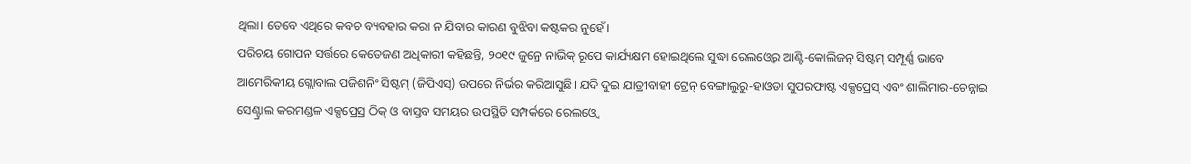ଥିଲା। ତେବେ ଏଥିରେ କବଚ ବ୍ୟବହାର କରା ନ ଯିବାର କାରଣ ବୁଝିବା କଷ୍ଟକର ନୁହେଁ।
ପରିଚୟ ଗୋପନ ସର୍ତ୍ତରେ କେତେଜଣ ଅଧିକାରୀ କହିଛନ୍ତି, ୨୦୧୯ ଜୁନ୍ରେ ନାଭିକ୍ ରୂପେ କାର୍ଯ୍ୟକ୍ଷମ ହୋଇଥିଲେ ସୁଦ୍ଧା ରେଲଓ୍ବେର ଆଣ୍ଟି-କୋଲିଜନ୍ ସିଷ୍ଟମ୍ ସମ୍ପୂର୍ଣ୍ଣ ଭାବେ ଆମେରିକୀୟ ଗ୍ଲୋବାଲ ପଜିଶନିଂ ସିଷ୍ଟମ୍ (ଜିପିଏସ୍) ଉପରେ ନିର୍ଭର କରିଆସୁଛି। ଯଦି ଦୁଇ ଯାତ୍ରୀବାହୀ ଟ୍ରେନ୍ ବେଙ୍ଗାଲୁରୁ-ହାଓଡା ସୁପରଫାଷ୍ଟ ଏକ୍ସପ୍ରେସ୍ ଏବଂ ଶାଲିମାର-ଚେନ୍ନାଇ ସେଣ୍ଟ୍ରାଲ କରମଣ୍ଡଳ ଏକ୍ସପ୍ରେସ୍ର ଠିକ୍ ଓ ବାସ୍ତବ ସମୟର ଉପସ୍ଥିତି ସମ୍ପର୍କରେ ରେଲଓ୍ବେ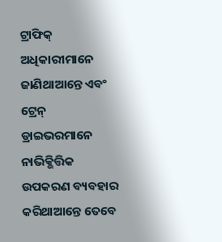ଟ୍ରାଫିକ୍ ଅଧିକାରୀମାନେ ଜାଣିଥାଆନ୍ତେ ଏବଂ ଟ୍ରେନ୍ ଡ୍ରାଇଭରମାନେ ନାଭିକ୍ଭିତ୍ତିକ ଉପକରଣ ବ୍ୟବହାର କରିଥାଆନ୍ତେ ତେବେ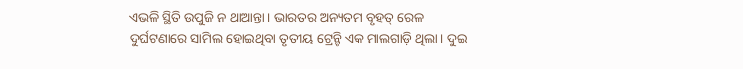ଏଭଳି ସ୍ଥିତି ଉପୁଜି ନ ଥାଆନ୍ତା। ଭାରତର ଅନ୍ୟତମ ବୃହତ୍ ରେଳ ଦୁର୍ଘଟଣାରେ ସାମିଲ ହୋଇଥିବା ତୃତୀୟ ଟ୍ରେନ୍ଟି ଏକ ମାଲଗାଡ଼ି ଥିଲା। ଦୁଇ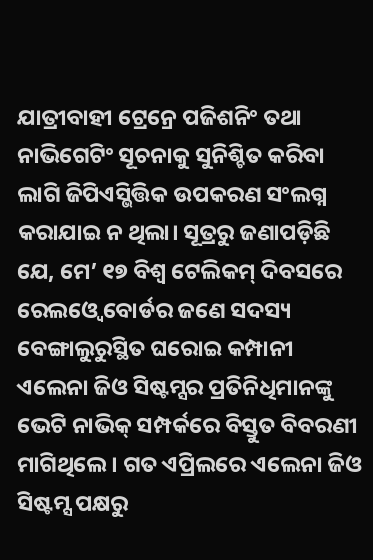ଯାତ୍ରୀବାହୀ ଟ୍ରେନ୍ରେ ପଜିଶନିଂ ତଥା ନାଭିଗେଟିଂ ସୂଚନାକୁ ସୁନିଶ୍ଚିତ କରିବା ଲାଗି ଜିପିଏସ୍ଭିତ୍ତିକ ଉପକରଣ ସଂଲଗ୍ନ କରାଯାଇ ନ ଥିଲା। ସୂତ୍ରରୁ ଜଣାପଡ଼ିଛି ଯେ, ମେ’ ୧୭ ବିଶ୍ୱ ଟେଲିକମ୍ ଦିବସରେ ରେଲଓ୍ବେ ବୋର୍ଡର ଜଣେ ସଦସ୍ୟ ବେଙ୍ଗାଲୁରୁସ୍ଥିତ ଘରୋଇ କମ୍ପାନୀ ଏଲେନା ଜିଓ ସିଷ୍ଟମ୍ସର ପ୍ରତିନିଧିମାନଙ୍କୁ ଭେଟି ନାଭିକ୍ ସମ୍ପର୍କରେ ବିସ୍ତୁତ ବିବରଣୀ ମାଗିଥିଲେ। ଗତ ଏପ୍ରିଲରେ ଏଲେନା ଜିଓ ସିଷ୍ଟମ୍ସ ପକ୍ଷରୁ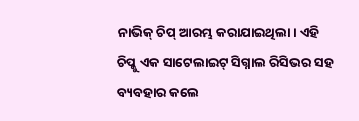ନାଭିକ୍ ଚିପ୍ ଆରମ୍ଭ କରାଯାଇଥିଲା। ଏହି ଚିପ୍କୁ ଏକ ସାଟେଲାଇଟ୍ ସିଗ୍ନାଲ ରିସିଭର ସହ ବ୍ୟବହାର କଲେ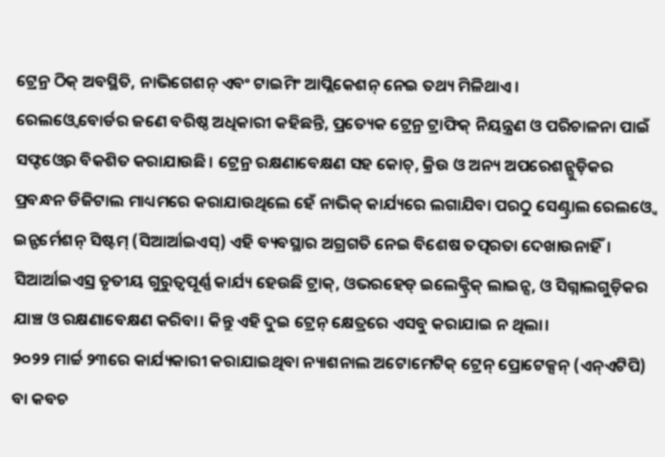ଟ୍ରେନ୍ର ଠିକ୍ ଅବସ୍ଥିତି, ନାଭିଗେଶନ୍ ଏବଂ ଟାଇମିଂ ଆପ୍ଲିକେଶନ୍ ନେଇ ତଥ୍ୟ ମିଳିଥାଏ।
ରେଲଓ୍ବେ ବୋର୍ଡର ଜଣେ ବରିଷ୍ଠ ଅଧିକାରୀ କହିଛନ୍ତି, ପ୍ରତ୍ୟେକ ଟ୍ରେନ୍ର ଟ୍ରାଫିକ୍ ନିୟନ୍ତ୍ରଣ ଓ ପରିଚାଳନା ପାଇଁ ସଫ୍ଟଓ୍ବେର ବିକଶିତ କରାଯାଉଛି। ଟ୍ରେନ୍ର ରକ୍ଷଣାବେକ୍ଷଣ ସହ କୋଚ୍, କ୍ରିଉ ଓ ଅନ୍ୟ ଅପରେଶନ୍ଗୁଡ଼ିକର ପ୍ରବନ୍ଧନ ଡିଜିଟାଲ ମାଧ୍ୟମରେ କରାଯାଉଥିଲେ ହେଁ ନାଭିକ୍ କାର୍ଯ୍ୟରେ ଲଗାଯିବା ପରଠୁ ସେଣ୍ଟ୍ରାଲ ରେଲଓ୍ବେ ଇନ୍ଫର୍ମେଶନ୍ ସିଷ୍ଟମ୍ (ସିଆର୍ଆଇଏସ୍) ଏହି ବ୍ୟବସ୍ଥାର ଅଗ୍ରଗତି ନେଇ ବିଶେଷ ତତ୍ପରତା ଦେଖାଉନାହିଁ। ସିଆର୍ଆଇଏସ୍ର ତୃତୀୟ ଗୁରୁତ୍ୱପୂର୍ଣ୍ଣ କାର୍ଯ୍ୟ ହେଉଛି ଟ୍ରାକ୍, ଓଭରହେଡ୍ ଇଲେକ୍ଟ୍ରିକ୍ ଲାଇନ୍ସ, ଓ ସିଗ୍ନାଲଗୁଡ଼ିକର ଯାଞ୍ଚ ଓ ରକ୍ଷଣାବେକ୍ଷଣ କରିବା। କିନ୍ତୁ ଏହି ଦୁଇ ଟ୍ରେନ୍ କ୍ଷେତ୍ରରେ ଏସବୁ କରାଯାଇ ନ ଥିଲା।
୨୦୨୨ ମାର୍ଚ୍ଚ ୨୩ରେ କାର୍ଯ୍ୟକାରୀ କରାଯାଇଥିବା ନ୍ୟାଶନାଲ ଅଟୋମେଟିକ୍ ଟ୍ରେନ୍ ପ୍ରୋଟେକ୍ସନ୍ (ଏନ୍ଏଟିପି) ବା କବଚ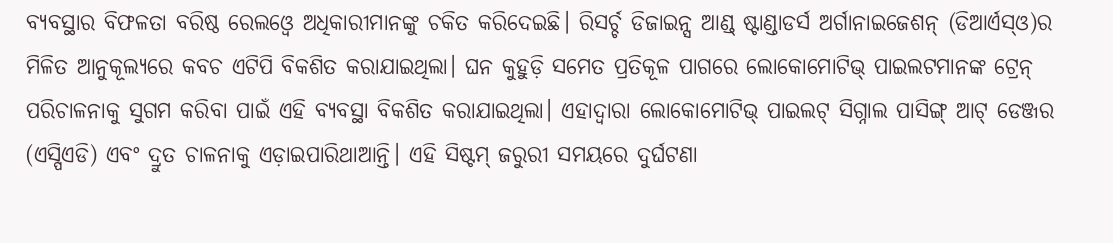ବ୍ୟବସ୍ଥାର ବିଫଳତା ବରିଷ୍ଠ ରେଲଓ୍ବେ ଅଧିକାରୀମାନଙ୍କୁ ଚକିତ କରିଦେଇଛି। ରିସର୍ଚ୍ଚ ଡିଜାଇନ୍ସ ଆଣ୍ଡ୍ ଷ୍ଟାଣ୍ଡାଡର୍ସ ଅର୍ଗାନାଇଜେଶନ୍ (ଡିଆର୍ଏସ୍ଓ)ର ମିଳିତ ଆନୁକୂଲ୍ୟରେ କବଚ ଏଟିପି ବିକଶିତ କରାଯାଇଥିଲା। ଘନ କୁହୁଡ଼ି ସମେତ ପ୍ରତିକୂଳ ପାଗରେ ଲୋକୋମୋଟିଭ୍ ପାଇଲଟମାନଙ୍କ ଟ୍ରେନ୍ ପରିଚାଳନାକୁ ସୁଗମ କରିବା ପାଇଁ ଏହି ବ୍ୟବସ୍ଥା ବିକଶିତ କରାଯାଇଥିଲା। ଏହାଦ୍ୱାରା ଲୋକୋମୋଟିଭ୍ ପାଇଲଟ୍ ସିଗ୍ନାଲ ପାସିଙ୍ଗ୍ ଆଟ୍ ଡେଞ୍ଜର (ଏସ୍ପିଏଡି) ଏବଂ ଦ୍ରୁତ ଚାଳନାକୁ ଏଡ଼ାଇପାରିଥାଆନ୍ତି। ଏହି ସିଷ୍ଟମ୍ ଜରୁରୀ ସମୟରେ ଦୁର୍ଘଟଣା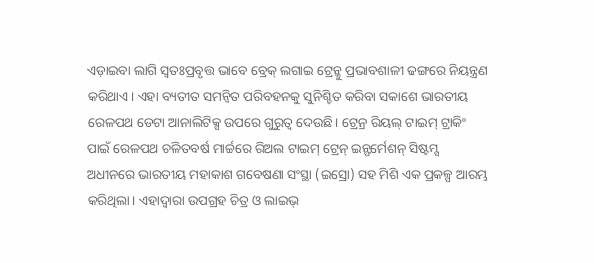ଏଡ଼ାଇବା ଲାଗି ସ୍ବତଃପ୍ରବୃତ୍ତ ଭାବେ ବ୍ରେକ୍ ଲଗାଇ ଟ୍ରେନ୍କୁ ପ୍ରଭାବଶାଳୀ ଢଙ୍ଗରେ ନିୟନ୍ତ୍ରଣ କରିଥାଏ। ଏହା ବ୍ୟତୀତ ସମନ୍ବିତ ପରିବହନକୁ ସୁନିଶ୍ଚିତ କରିବା ସକାଶେ ଭାରତୀୟ ରେଳପଥ ଡେଟା ଆନାଲିଟିକ୍ସ ଉପରେ ଗୁରୁତ୍ୱ ଦେଉଛି। ଟ୍ରେନ୍ର ରିୟଲ୍ ଟାଇମ୍ ଟ୍ରାକିଂ ପାଇଁ ରେଳପଥ ଚଳିତବର୍ଷ ମାର୍ଚ୍ଚରେ ରିଅଲ ଟାଇମ୍ ଟ୍ରେନ୍ ଇନ୍ଫର୍ମେଶନ୍ ସିଷ୍ଟମ୍ସ ଅଧୀନରେ ଭାରତୀୟ ମହାକାଶ ଗବେଷଣା ସଂସ୍ଥା (ଇସ୍ରୋ) ସହ ମିଶି ଏକ ପ୍ରକଳ୍ପ ଆରମ୍ଭ କରିଥିଲା। ଏହାଦ୍ୱାରା ଉପଗ୍ରହ ଚିତ୍ର ଓ ଲାଇଭ୍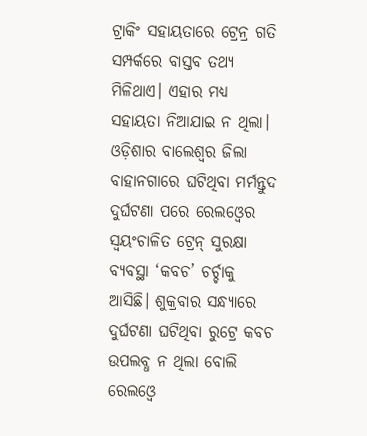ଟ୍ରାକିଂ ସହାୟତାରେ ଟ୍ରେନ୍ର ଗତି ସମ୍ପର୍କରେ ବାସ୍ତବ ତଥ୍ୟ ମିଳିଥାଏ। ଏହାର ମଧ୍ୟ ସହାୟତା ନିଆଯାଇ ନ ଥିଲା।
ଓଡ଼ିଶାର ବାଲେଶ୍ୱର ଜିଲା ବାହାନଗାରେ ଘଟିଥିବା ମର୍ମନ୍ତୁଦ ଦୁର୍ଘଟଣା ପରେ ରେଲଓ୍ବେର ସ୍ବୟଂଚାଳିତ ଟ୍ରେନ୍ ସୁରକ୍ଷା ବ୍ୟବସ୍ଥା ‘କବଚ’ ଚର୍ଚ୍ଚାକୁ ଆସିଛି। ଶୁକ୍ରବାର ସନ୍ଧ୍ୟାରେ ଦୁର୍ଘଟଣା ଘଟିଥିବା ରୁଟ୍ରେ କବଚ ଉପଲବ୍ଧ ନ ଥିଲା ବୋଲି ରେଲଓ୍ବେ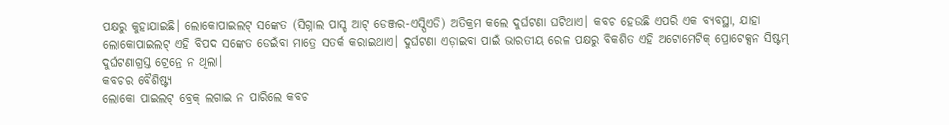ପକ୍ଷରୁ କୁହାଯାଇଛି। ଲୋକୋପାଇଲଟ୍ ସଙ୍କେତ (ସିଗ୍ନାଲ ପାସ୍ଡ ଆଟ୍ ଡେଞ୍ଜର-ଏସ୍ପିଏଡି) ଅତିକ୍ରମ କଲେ ଦୁର୍ଘଟଣା ଘଟିଥାଏ। କବଚ ହେଉଛି ଏପରି ଏକ ବ୍ୟବସ୍ଥା, ଯାହା ଲୋକୋପାଇଲଟ୍ ଏହି ବିପଦ ସଙ୍କେତ ଡେଇଁବା ମାତ୍ରେ ସତର୍କ କରାଇଥାଏ। ଦୁର୍ଘଟଣା ଏଡ଼ାଇବା ପାଇଁ ଭାରତୀୟ ରେଳ ପକ୍ଷରୁ ବିକଶିତ ଏହି ଅଟୋମେଟିକ୍ ପ୍ରୋଟେକ୍ସନ ସିଷ୍ଟମ୍ ଦୁର୍ଘଟଣାଗ୍ରସ୍ତ ଟ୍ରେନ୍ରେ ନ ଥିଲା।
କବଚର ବୈଶିଷ୍ଟ୍ୟ
ଲୋକୋ ପାଇଲଟ୍ ବ୍ରେକ୍ ଲଗାଇ ନ ପାରିଲେ କବଚ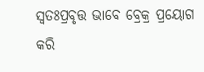ସ୍ବତଃପ୍ରବୃତ୍ତ ଭାବେ ବ୍ରେକ୍ର ପ୍ରୟୋଗ କରି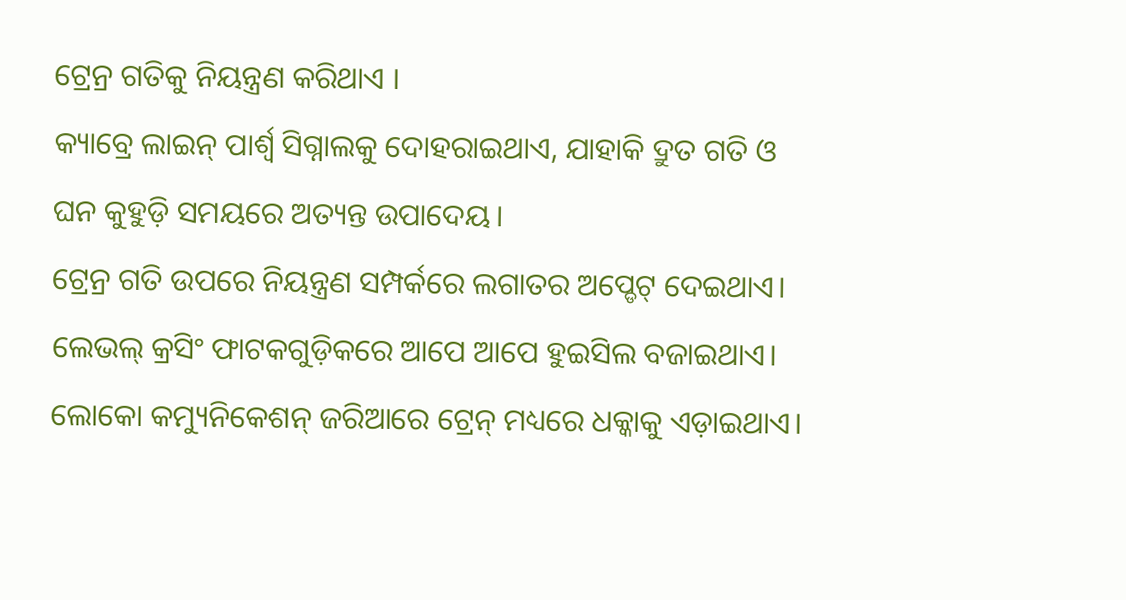ଟ୍ରେନ୍ର ଗତିକୁ ନିୟନ୍ତ୍ରଣ କରିଥାଏ ।
କ୍ୟାବ୍ରେ ଲାଇନ୍ ପାର୍ଶ୍ୱ ସିଗ୍ନାଲକୁ ଦୋହରାଇଥାଏ, ଯାହାକି ଦ୍ରୁତ ଗତି ଓ ଘନ କୁହୁଡ଼ି ସମୟରେ ଅତ୍ୟନ୍ତ ଉପାଦେୟ।
ଟ୍ରେନ୍ର ଗତି ଉପରେ ନିୟନ୍ତ୍ରଣ ସମ୍ପର୍କରେ ଲଗାତର ଅପ୍ଡେଟ୍ ଦେଇଥାଏ।
ଲେଭଲ୍ କ୍ରସିଂ ଫାଟକଗୁଡ଼ିକରେ ଆପେ ଆପେ ହୁଇସିଲ ବଜାଇଥାଏ।
ଲୋକୋ କମ୍ୟୁନିକେଶନ୍ ଜରିଆରେ ଟ୍ରେନ୍ ମଧ୍ୟରେ ଧକ୍କାକୁ ଏଡ଼ାଇଥାଏ।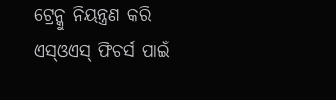ଟ୍ରେନ୍କୁ ନିୟନ୍ତ୍ରଣ କରି ଏସ୍ଓଏସ୍ ଫିଚର୍ସ ପାଇଁ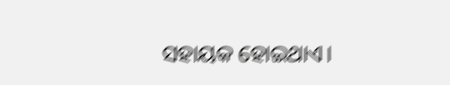ସହାୟକ ହୋଇଥାଏ।